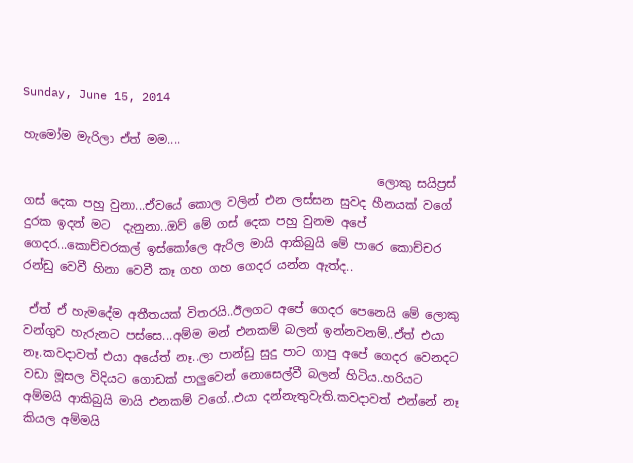Sunday, June 15, 2014

හැමෝම මැරිලා ඒත් මම....

                                                           ලොකු සයිප්‍රස් ගස් දෙක පහු වුනා...ඒවයේ කොල වලින් එන ලස්සන සුවද හීනයක් වගේ දුරක ඉදන් මට  දැනුනා..ඔව් මේ ගස් දෙක පහු වුනම අපේ ගෙදර...කොච්චරකල් ඉස්කෝලෙ ඇරිල මායි ආකිබුයි මේ පාරෙ කොච්චර රන්ඩු වෙවී හිනා වෙවී කෑ ගහ ගහ ගෙදර යන්න ඇත්ද..

 ඒත් ඒ හැමදේම අතීතයක් විතරයි..ඊලගට අපේ ගෙදර පෙනෙයි මේ ලොකු වන්ගුව හැරුනට පස්සෙ...අම්ම මන් එනකම් බලන් ඉන්නවනම්..ඒත් එයා නෑ.කවදාවත් එයා අයේත් නෑ..ලා පාන්ඩු සුදු පාට ගාපු අපේ ගෙදර වෙනදට වඩා මූසල විදියට ගොඩක් පාලුවෙන් නොසෙල්වී බලන් හිටිය..හරියට අම්මයි ආකිබුයි මායි එනකම් වගේ..එයා දන්නැතුවැති.කවදාවත් එන්නේ නෑ කියල අම්මයි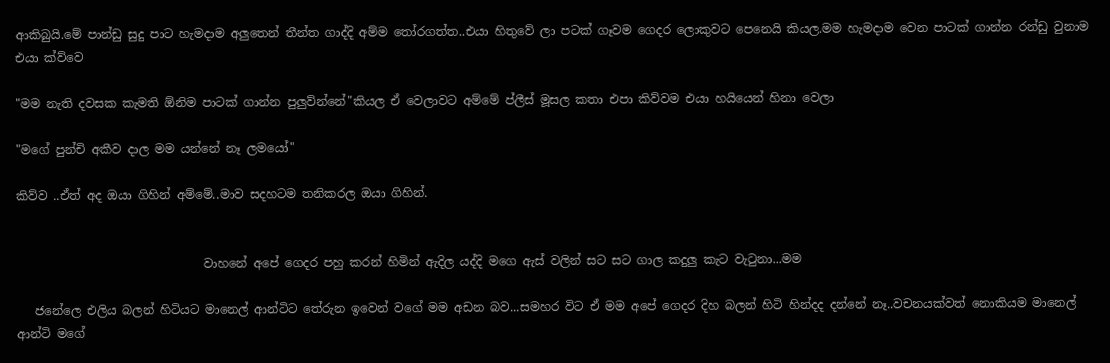ආකිබුයි.මේ පාන්ඩු සුදු පාට හැමදාම අලුතෙන් තීන්ත ගාද්දි අම්ම තෝරගත්ත..එයා හිතුවේ ලා පටක් ගෑවම ගෙදර ලොකුවට පෙනෙයි කියල.මම හැමදාම වෙන පාටක් ගාන්න රන්ඩු වුනාම එයා ක්ව්වෙ

"මම නැති දවසක කැමති ඕනිම පාටක් ගාන්න පුලුව්න්නේ"කියල ඒ වෙලාවට අම්මේ ප්ලීස් මූසල කතා එපා කිව්වම එයා හයියෙන් හිනා වෙලා

"මගේ පුන්චි අකීව දාල මම යන්නේ නෑ ලමයෝ"

කිව්ව ..ඒත් අද ඔයා ගිහින් අම්මේ..මාව සදහටම තනිකරල ඔයා ගිහින්.


                               වාහනේ අපේ ගෙදර පහු කරන් හිමින් ඇදිල යද්දි මගෙ ඇස් වලින් සට සට ගාල කදුලු කැට වැටුනා...මම

   ජනේලෙ එලිය බලන් හිටියට මානෙල් ආන්ටිට තේරුන ඉවෙන් වගේ මම අඩන බව...සමහර විට ඒ මම අපේ ගෙදර දිහ බලන් හිටි හින්දද දන්නේ නෑ..වචනයක්වත් නොකියම මානෙල් ආන්ටි මගේ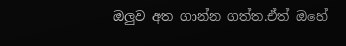ඔලුව අත ගාන්න ගත්ත.ඒත් ඔහේ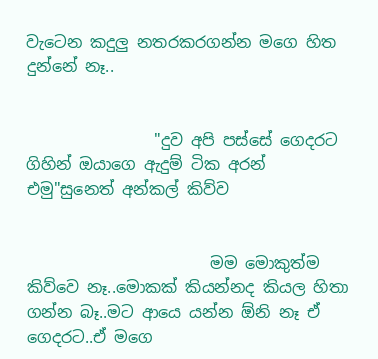වැටෙන කදුලු නතරකරගන්න මගෙ හිත දුන්නේ නෑ..


                "දුව අපි පස්සේ ගෙදරට ගිහින් ඔයාගෙ ඇදුම් ටික අරන් එමු"සුනෙත් අන්කල් කිව්ව


                       මම මොකුත්ම කිව්වෙ නෑ..මොකක් කියන්නද කියල හිතා ගන්න බෑ..මට ආයෙ යන්න ඕනි නෑ ඒ ගෙදරට..ඒ මගෙ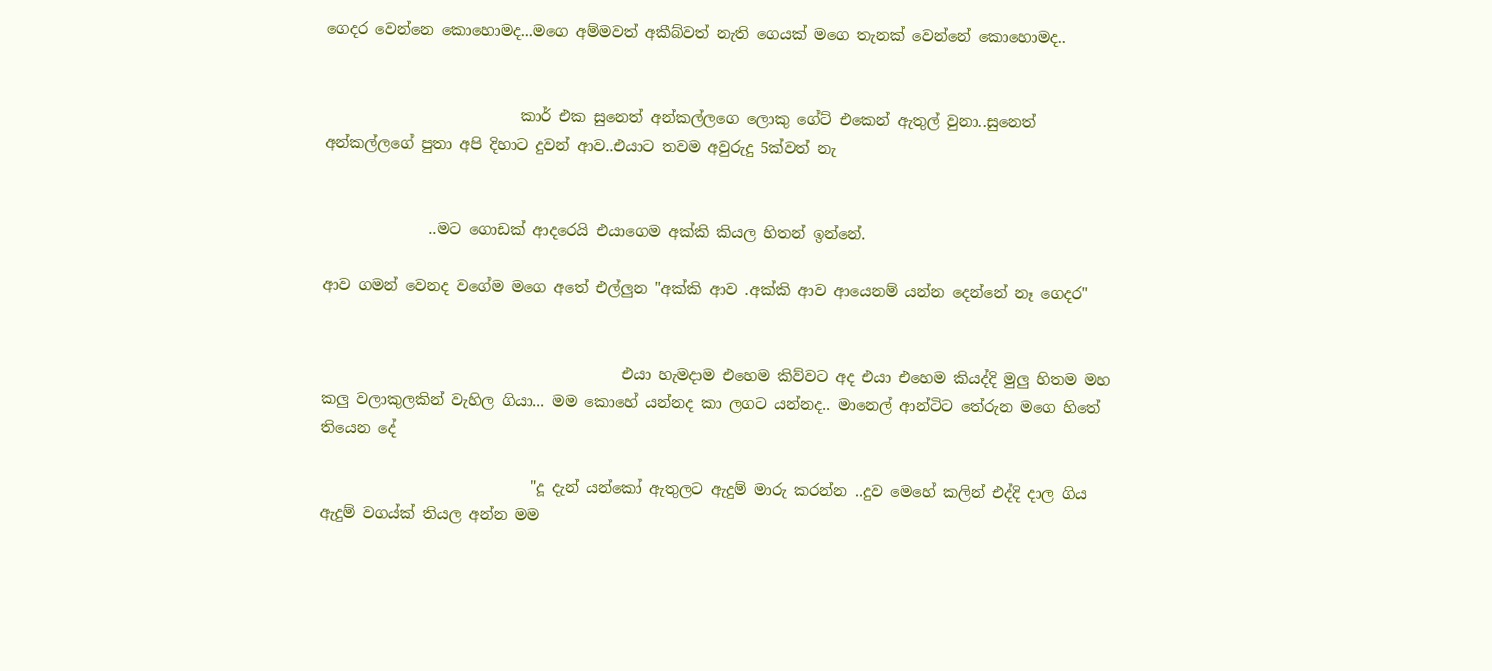ගෙදර වෙන්නෙ කොහොමද...මගෙ අම්මවත් අකීබ්වත් නැති ගෙයක් මගෙ තැනක් වෙන්නේ කොහොමද..


                          කාර් එක සුනෙත් අන්කල්ලගෙ ලොකු ගේට් එකෙන් ඇතුල් වුනා..සුනෙත් අන්කල්ලගේ පුතා අපි දිහාට දුවන් ආව..එයාට තවම අවුරුදු 5ක්වත් නැ


              ..මට ගොඩක් ආදරෙයි එයාගෙම අක්කි කියල හිතන් ඉන්නේ.

ආව ගමන් වෙනද වගේම මගෙ අතේ එල්ලුන "අක්කි ආව .අක්කි ආව ආයෙනම් යන්න දෙන්නේ නෑ ගෙදර"


                                        එයා හැමදාම එහෙම කිව්වට අද එයා එහෙම කියද්දි මුලු හිතම මහ කලු වලාකුලකින් වැහිල ගියා... මම කොහේ යන්නද කා ලගට යන්නද.. මානෙල් ආන්ටිට තේරුන මගෙ හිතේ තියෙන දේ

                            "දූ දැන් යන්කෝ ඇතුලට ඇදුම් මාරු කරන්න ..දුව මෙහේ කලින් එද්දි දාල ගිය ඇදුම් වගය්ක් තියල අන්න මම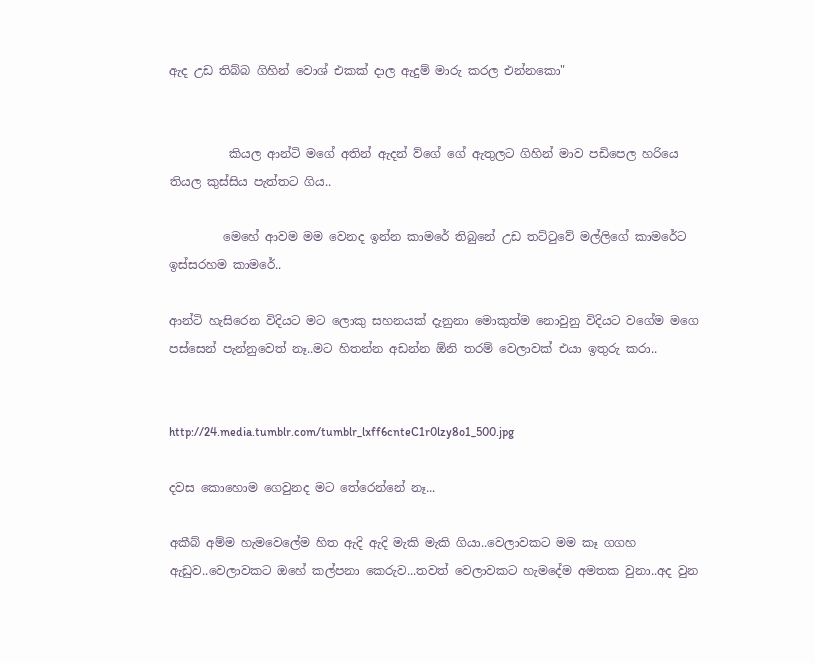ඇද උඩ තිබ්බ ගිහින් වොශ් එකක් දාල ඇදුම් මාරු කරල එන්නකො"


          කියල ආන්ටි මගේ අතින් ඇදන් ව්ගේ ගේ ඇතුලට ගිහින් මාව පඩිපෙල හරියෙ තියල කුස්සිය පැත්තට ගිය..

         මෙහේ ආවම මම වෙනද ඉන්න කාමරේ තිබුනේ උඩ තට්ටුවේ මල්ලිගේ කාමරේට ඉස්සරහම කාමරේ..

ආන්ටි හැසිරෙන විදියට මට ලොකු සහනයක් දැනුනා මොකුත්ම නොවුනු විදියට වගේම මගෙ පස්සෙන් පැන්නුවෙත් නෑ..මට හිතන්න අඩන්න ඕනි තරම් වෙලාවක් එයා ඉතුරු කරා..


http://24.media.tumblr.com/tumblr_lxff6cnteC1r0lzy8o1_500.jpg

දවස කොහොම ගෙවුනද මට තේරෙන්නේ නෑ...

අකීබ් අම්ම හැමවෙලේම හිත ඇදි ඇදි මැකි මැකි ගියා..වෙලාවකට මම කෑ ගගහ ඇඩුව..වෙලාවකට ඔහේ කල්පනා කෙරුව...තවත් වෙලාවකට හැමදේම අමතක වුනා..අද වුන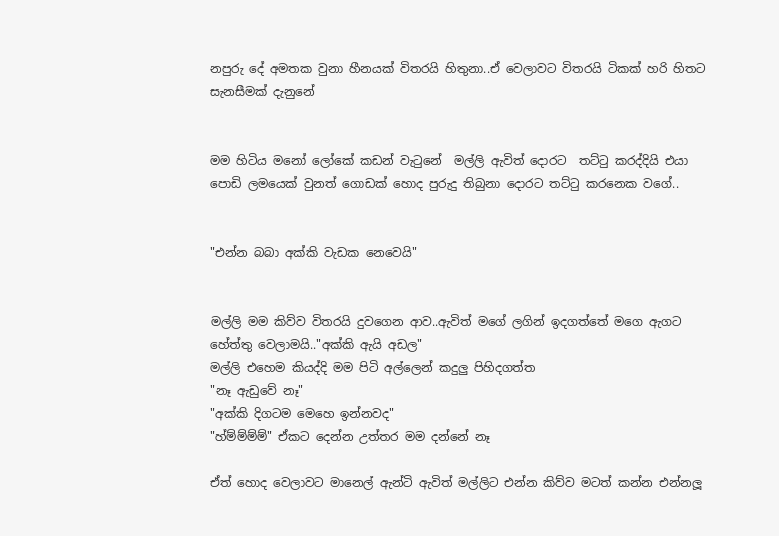නපුරු දේ අමතක වුනා හීනයක් විතරයි හිතුනා..ඒ වෙලාවට විතරයි ටිකක් හරි හිතට සැනසීමක් දැනුනේ


මම හිටිය මනෝ ලෝකේ කඩන් වැටුනේ  මල්ලි ඇවිත් දොරට  තට්ටු කරද්දියි එයා පොඩි ලමයෙක් වුනත් ගොඩක් හොද පුරුදු තිබුනා දොරට තට්ටු කරනෙක වගේ..


"එන්න බබා අක්කි වැඩක නෙවෙයි"


මල්ලි මම කිව්ව විතරයි දුවගෙන ආව..ඇවිත් මගේ ලගින් ඉදගත්තේ මගෙ ඇගට හේත්තු වෙලාමයි.."අක්කි ඇයි අඩල"
මල්ලි එහෙම කියද්දි මම පිටි අල්ලෙන් කදුලු පිහිදගත්ත
"නෑ ඇඩුවේ නෑ"
"අක්කි දිගටම මෙහෙ ඉන්නවද"
"හ්ම්ම්ම්ම්" ඒකට දෙන්න උත්තර මම දන්නේ නෑ

ඒත් හොද වෙලාවට මානෙල් ඇන්ටි ඇවිත් මල්ලිට එන්න කිව්ව මටත් කන්න එන්නලූ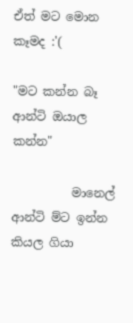ඒත් මට මොන කෑමද :'(

"මට කන්න බෑ ආන්ටි ඔයාල කන්න"

          මානෙල් ආන්ටි ම්ට ඉන්න කියල ගියා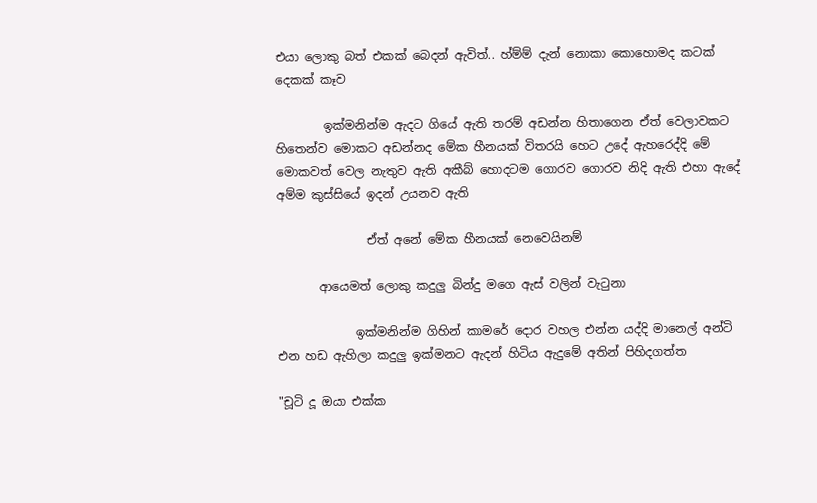එයා ලොකු බත් එකක් බෙදන් ඇවිත්.. හ්ම්ම් දැන් නොකා කොහොමද කටක් දෙකක් කෑව

        ඉක්මනින්ම ඇදට ගියේ ඇති තරම් අඩන්න හිතාගෙන ඒත් වෙලාවකට හිතෙන්ව මොකට අඩන්නද මේක හීනයක් විතරයි හෙට උදේ ඇහරෙද්දි මේ මොකවත් වෙල නැතුව ඇති අකීබ් හොදටම ගොරව ගොරව නිදි ඇති එහා ඇදේ අම්ම කුස්සියේ ඉදන් උයනව ඇති

               ඒත් අනේ මේක හීනයක් නෙවෙයිනම්

       ආයෙමත් ලොකු කදුලු බින්දු මගෙ ඇස් වලින් වැටුනා

             ඉක්මනින්ම ගිහින් කාමරේ දොර වහල එන්න යද්දි මානෙල් අන්ටි එන හඩ ඇහිලා කදුලු ඉක්මනට ඇදන් හිටිය ඇදුමේ අතින් පිහිදගත්ත

"චූටි දූ ඔයා එක්ක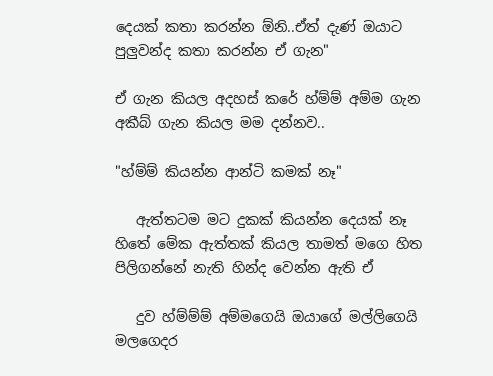දෙයක් කතා කරන්න ඕනි..ඒත් දැණ් ඔයාට පුලුවන්ද කතා කරන්න ඒ ගැන"

ඒ ගැන කියල අදහස් කරේ හ්ම්ම් අම්ම ගැන අකීබ් ගැන කියල මම දන්නව..

"හ්ම්ම් කියන්න ආන්ටි කමක් නෑ"

   ඇත්තටම මට දුකක් කියන්න දෙයක් නෑ හිතේ මේක ඇත්තක් කියල තාමත් මගෙ හිත පිලිගන්නේ නැති හින්ද වෙන්න ඇති ඒ

   දුව හ්ම්ම්ම් අම්මගෙයි ඔයාගේ මල්ලිගෙයි මලගෙදර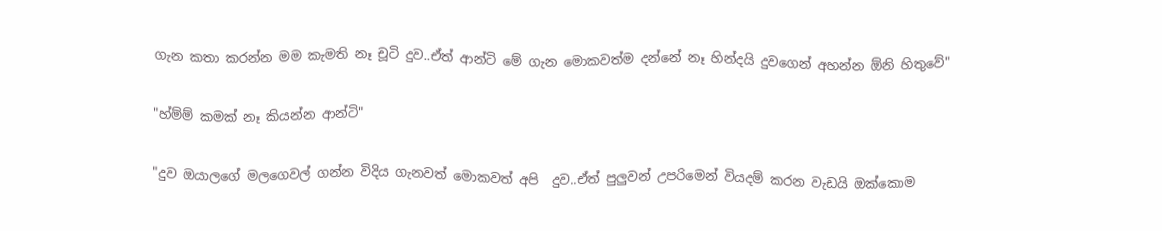ගැන කතා කරන්න මම කැමති නෑ චූටි දුව..ඒත් ආන්ටි මේ ගැන මොකවත්ම දන්නේ නෑ හින්දයි දුවගෙන් අහන්න ඕනි හිතුවේ"

"හ්ම්ම් කමක් නෑ කියන්න ආන්ටි"

"දුව ඔයාලගේ මලගෙවල් ගන්න විදිය ගැනවත් මොකවත් අපි  දුව..ඒත් පුලුවන් උපරිමෙන් වියදම් කරන වැඩයි ඔක්කොම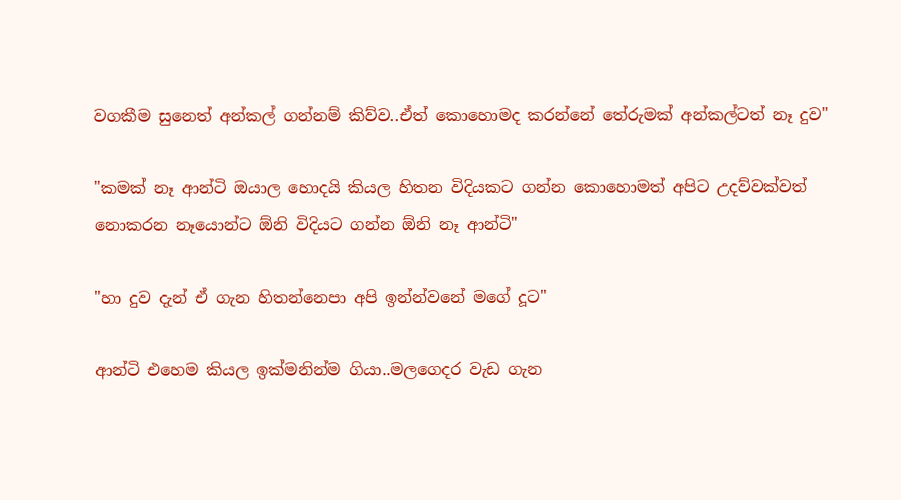වගකීම සුනෙත් අන්කල් ගන්නම් කිව්ව..ඒත් කොහොමද කරන්නේ තේරුමක් අන්කල්ටත් නෑ දුව"

"කමක් නෑ ආන්ටි ඔයාල හොදයි කියල හිතන විදියකට ගන්න කොහොමත් අපිට උදව්වක්වත් නොකරන නෑයොන්ට ඕනි විදියට ගන්න ඕනි නෑ ආන්ටි"

"හා දුව දැන් ඒ ගැන හිතන්නෙපා අපි ඉන්න්වනේ මගේ දූට"

ආන්ටි එහෙම කියල ඉක්මනින්ම ගියා..මලගෙදර වැඩ ගැන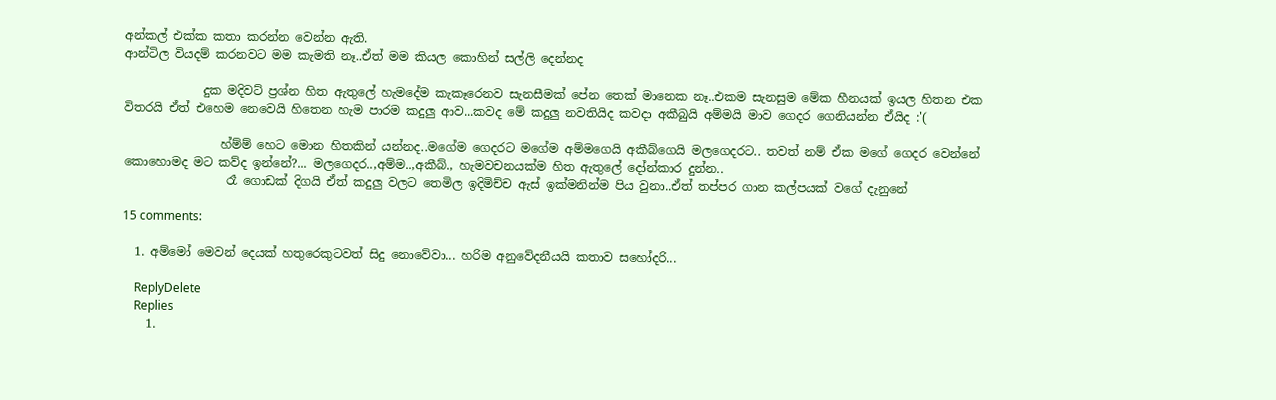අන්කල් එක්ක කතා කරන්න වෙන්න ඇති.
ආන්ටිල වියදම් කරනවට මම කැමති නෑ..ඒත් මම කියල කොහින් සල්ලි දෙන්නද

             දුක මදිවට් ප්‍රශ්න හිත ඇතුලේ හැමදේම කැකෑරෙනව සැනසීමක් පේන තෙක් මානෙක නෑ..එකම සැනසුම මේක හීනයක් ඉයල හිතන එක විතරයි ඒත් එහෙම නෙවෙයි හිතෙන හැම පාරම කදුලු ආව...කවද මේ කදුලු නවතියිද කවදා අකීබුයි අම්මයි මාව ගෙදර ගෙනියන්න ඒයිද :'(

                හ්ම්ම් හෙට මොන හිතකින් යන්නද..මගේම ගෙදරට මගේම අම්මගෙයි අකීබ්ගෙයි මලගෙදරට.. තවත් නම් ඒක මගේ ගෙදර වෙන්නේ කොහොමද මට කව්ද ඉන්නේ?... මලගෙදර..,අම්ම..,අකීබ්., හැමවචනයක්ම හිත ඇතුලේ දෝන්කාර දුන්න..
                 රෑ ගොඩක් දිගයි ඒත් කදුලු වලට තෙමිල ඉදිමිච්ච ඇස් ඉක්මනින්ම පිය වුනා..ඒත් තප්පර ගාන කල්පයක් වගේ දැනුනේ

15 comments:

  1. අම්මෝ මෙවන් දෙයක් හතුරෙකුටවත් සිදු නොවේවා... හරිම අනුවේදනීයයි කතාව සහෝදරි...

    ReplyDelete
    Replies
    1.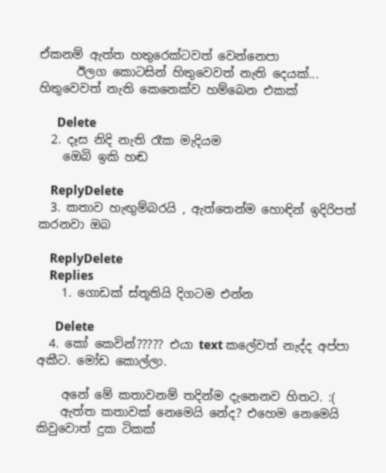ඒකනම් ඇත්ත හතුරෙක්ටවත් වෙන්නෙපා
      ඊලග කොටසින් හිතුවෙවත් නැති දෙයක්... හිතුවෙවත් නැති කෙනෙක්ව හම්බෙන එකක්

      Delete
  2. දෑස නිදි නැති රෑක මැදියම
    ඔෙබි ඉකි හඬ

    ReplyDelete
  3. කතාව හැඟුම්බරයි , ඇත්තෙන්ම හොඳින් ඉදිරිපත් කරනවා ඔබ

    ReplyDelete
    Replies
    1. ගොඩක් ස්තූතියි දිගටම එන්න

      Delete
  4. කෝ කෙවින්????? එයා text කලේවත් නැද්ද අප්පා අකීට. මෝඩ කොල්ලා.

    අනේ මේ කතාවනම් තදින්ම දැනෙනව හිතට. :(
    ඇත්ත කතාවක් නෙමෙයි නේද? එහෙම නෙමෙයි කිවුවොත් දුක ටිකක්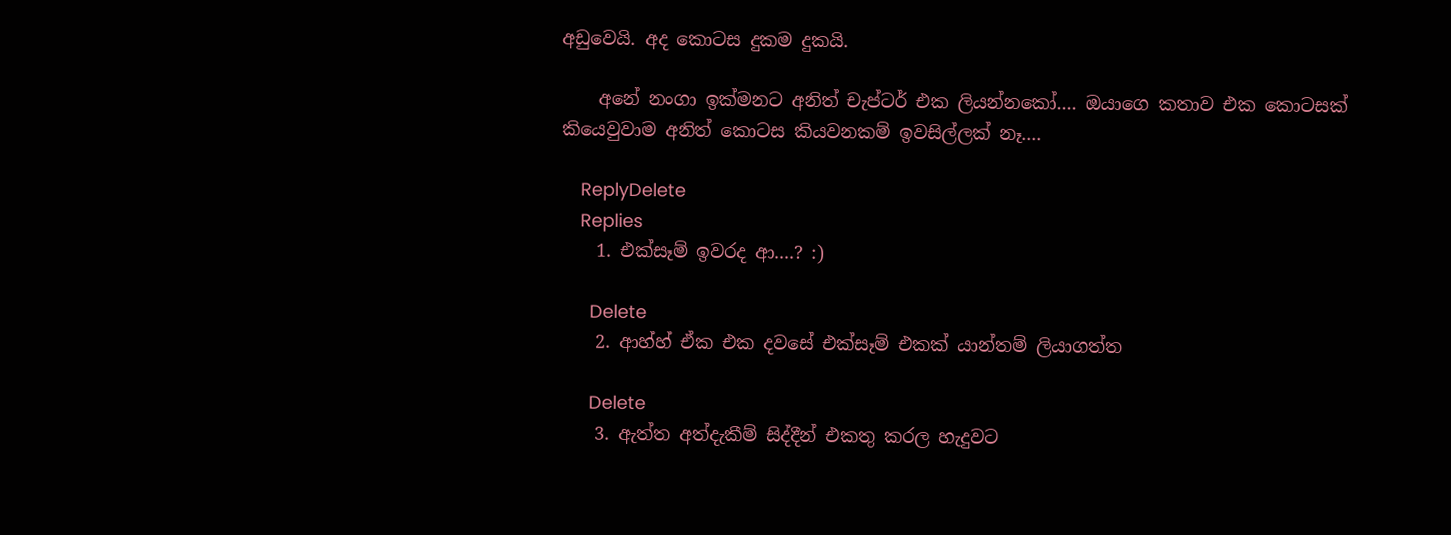අඩුවෙයි. අද කොටස දුකම දුකයි.

    අනේ නංගා ඉක්මනට අනිත් චැප්ටර් එක ලියන්නකෝ.... ඔයාගෙ කතාව එක කොටසක් කියෙවුවාම අනිත් කොටස කියවනකම් ඉවසිල්ලක් නෑ....

    ReplyDelete
    Replies
    1. එක්සෑම් ඉවරද ආ....? :)

      Delete
    2. ආහ්හ් ඒක එක දවසේ එක්සෑම් එකක් යාන්තම් ලියාගත්ත

      Delete
    3. ඇත්ත අත්දැකීම් සිද්දීන් එකතු කරල හැදුවට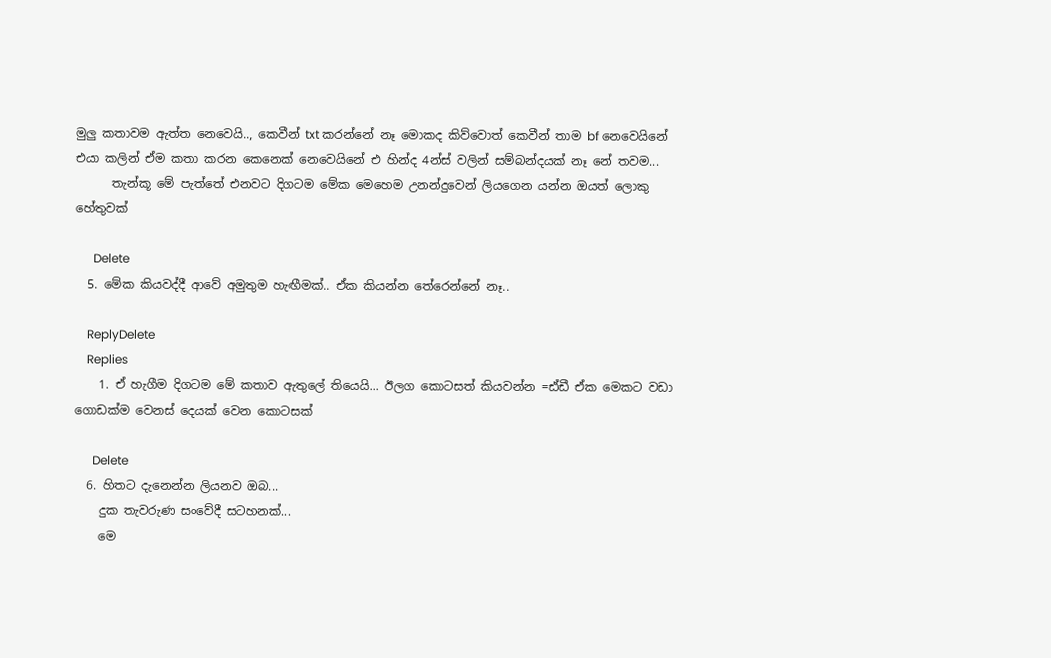මුලු කතාවම ඇත්ත නෙවෙයි.., කෙවීන් txt කරන්නේ නෑ මොකද කිව්වොත් කෙවීන් තාම bf නෙවෙයිනේ එයා කලින් ඒම කතා කරන කෙනෙක් නෙවෙයිනේ එ හින්ද 4න්ස් වලින් සම්බන්දයක් නෑ නේ තවම...
      තැන්කූ මේ පැත්තේ එනවට දිගටම මේක මෙහෙම උනන්දුවෙන් ලියගෙන යන්න ඔයත් ලොකු හේතුවක්

      Delete
  5. මේක කියවද්දී ආවේ අමුතුම හැඟීමක්.. ඒක කියන්න තේරෙන්නේ නෑ..

    ReplyDelete
    Replies
    1. ඒ හැගීම දිගටම මේ කතාව ඇතුලේ තියෙයි... ඊලග කොටසත් කියවන්න =ඪ්ඩී ඒක මෙකට වඩා ගොඩක්ම වෙනස් දෙයක් වෙන කොටසක්

      Delete
  6. හිතට දැනෙන්න ලියනව ඔබ...
    දුක තැවරුණ සංවේදී සටහනක්...
    මෙ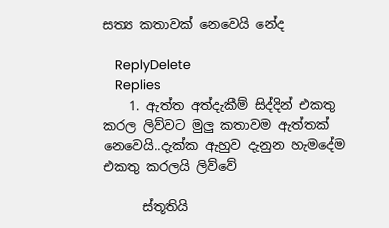සත්‍ය කතාවක් නෙවෙයි නේද

    ReplyDelete
    Replies
    1. ඇත්ත අත්දැකීම් සිද්දින් එකතු කරල ලිව්වට මුලු කතාවම ඇත්තක් නෙවෙයි..දැක්ක ඇහුව දැනුන හැමදේම එකතු කරලයි ලිව්වේ

      ස්තූතියි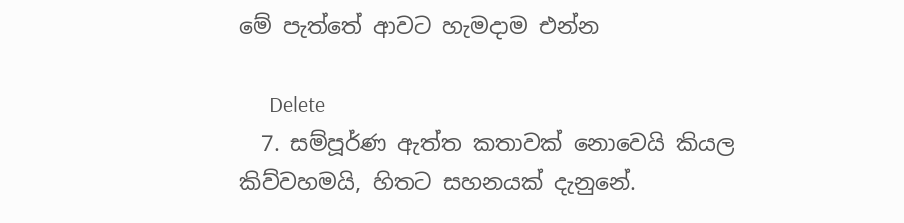මේ පැත්තේ ආවට හැමදාම එන්න

      Delete
  7. සම්පූර්ණ ඇත්ත කතාවක් නොවෙයි කියල කිව්වහමයි, හිතට සහනයක් දැනුනේ.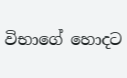විභාගේ හොදට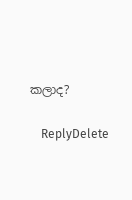කලාද?

    ReplyDelete